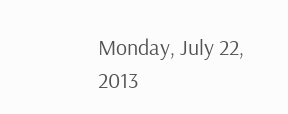Monday, July 22, 2013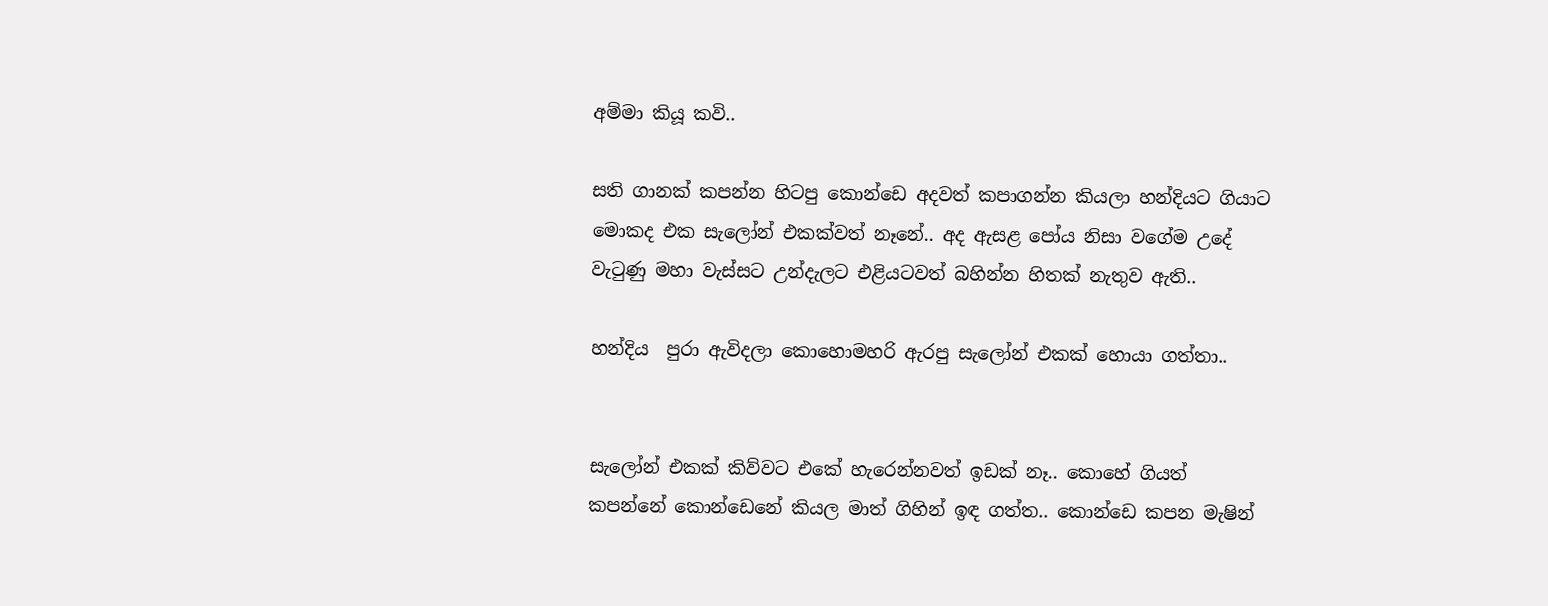අම්මා කියූ කවි..

සති ගානක් කපන්න හිටපු කොන්ඩෙ අදවත් කපාගන්න කියලා හන්දියට ගියාට මොකද එක සැලෝන් එකක්වත් නෑනේ.. අද ඇසළ පෝය නිසා වගේම උදේ වැටුණු මහා වැස්සට උන්දැලට එළියටවත් බහින්න හිතක් නැතුව ඇති..

හන්දිය  පුරා ඇවිදලා කොහොමහරි ඇරපු සැලෝන් එකක් හොයා ගත්තා..


සැලෝන් එකක් කිව්වට එකේ හැරෙන්නවත් ඉඩක් නෑ.. කොහේ ගියත් කපන්නේ කොන්ඩෙනේ කියල මාත් ගිහින් ඉඳ ගත්ත.. කොන්ඩෙ කපන මැෂින්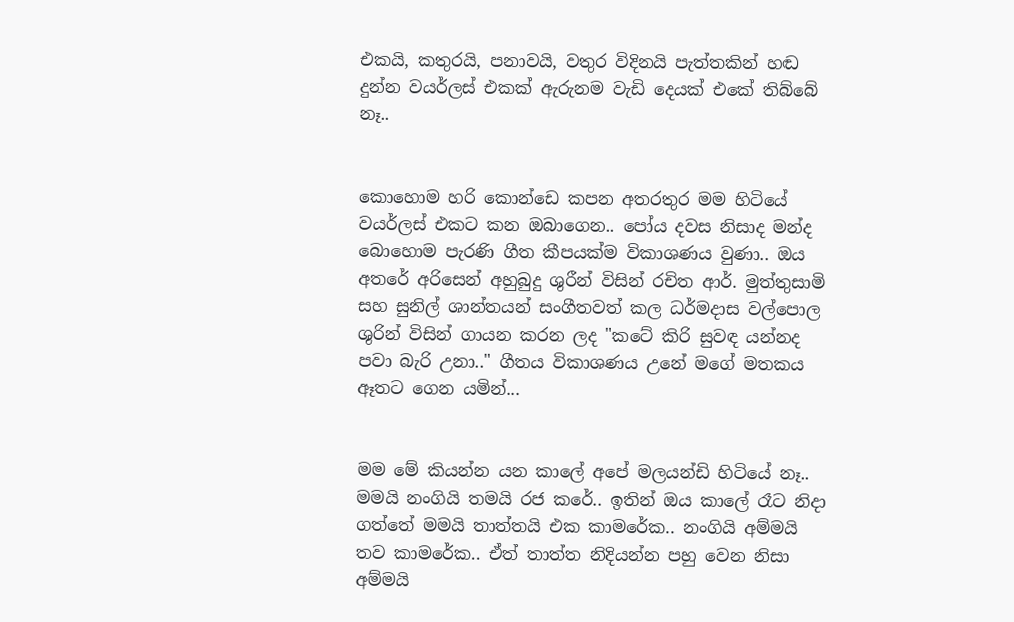එකයි, කතුරයි, පනාවයි, වතුර විදිනයි පැත්තකින් හඬ දුන්න වයර්ලස් එකක් ඇරුනම වැඩි දෙයක් එකේ තිබ්බේ නෑ..


කොහොම හරි කොන්ඩෙ කපන අතරතුර මම හිටියේ වයර්ලස් එකට කන ඔබාගෙන.. පෝය දවස නිසාද මන්ද බොහොම පැරණි ගීත කීපයක්ම විකාශණය වුණා.. ඔය අතරේ අරිසෙන් අහුබුදු ශුරීන් විසින් රචිත ආර්. මුත්තුසාමි සහ සුනිල් ශාන්තයන් සංගීතවත් කල ධර්මදාස වල්පොල ශුරින් විසින් ගායන කරන ලද "කටේ කිරි සුවඳ යන්නද පවා බැරි උනා.." ගීතය විකාශණය උනේ මගේ මතකය ඈතට ගෙන යමින්...


මම මේ කියන්න යන කාලේ අපේ මලයන්ඩි හිටියේ නෑ.. මමයි නංගියි තමයි රජ කරේ.. ඉතින් ඔය කාලේ රෑට නිදා ගත්තේ මමයි තාත්තයි එක කාමරේක.. නංගියි අම්මයි තව කාමරේක.. ඒත් තාත්ත නිදියන්න පහු වෙන නිසා අම්මයි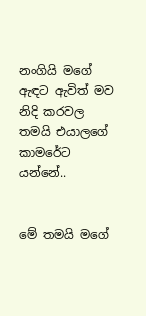නංගියි මගේ ඇඳට ඇවිත් මව නිදි කරවල තමයි එයාලගේ කාමරේට යන්නේ..


මේ තමයි මගේ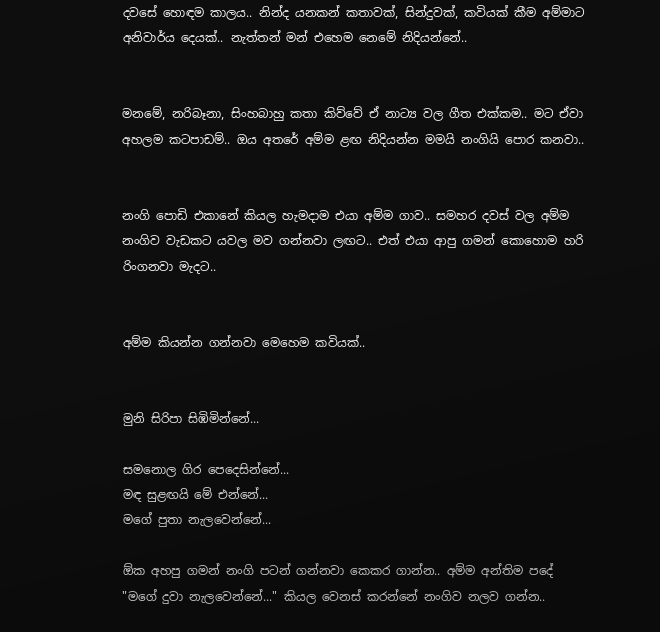දවසේ හොඳම කාලය.. නින්ද යනකන් කතාවක්, සින්දුවක්, කවියක් කීම අම්මාට අනිවාර්ය දෙයක්.. නැත්තන් මන් එහෙම නෙමේ නිදියන්නේ..


මනමේ, නරිබෑනා, සිංහබාහු කතා කිව්වේ ඒ නාට්‍ය වල ගීත එක්කම.. මට ඒවා අහලම කටපාඩම්.. ඔය අතරේ අම්ම ළඟ නිදියන්න මමයි නංගියි පොර කනවා..


නංගි පොඩි එකානේ කියල හැමදාම එයා අම්ම ගාව.. සමහර දවස් වල අම්ම නංගිව වැඩකට යවල මව ගන්නවා ලඟට.. එත් එයා ආපු ගමන් කොහොම හරි රිංගනවා මැදට..


අම්ම කියන්න ගන්නවා මෙහෙම කවියක්..


මුනි සිරිපා සිඹිමින්නේ...

සමනොල ගිර පෙදෙසින්නේ...
මඳ සුළඟයි මේ එන්නේ...
මගේ පුතා නැලවෙන්නේ...

ඕක අහපු ගමන් නංගි පටන් ගන්නවා කෙකර ගාන්න.. අම්ම අන්තිම පදේ "මගේ දුවා නැලවෙන්නේ..." කියල වෙනස් කරන්නේ නංගිව නලව ගන්න..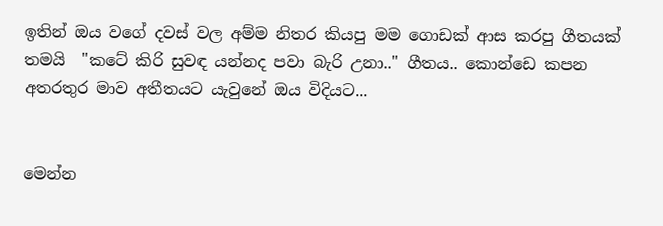ඉතින් ඔය වගේ දවස් වල අම්ම නිතර කියපු මම ගොඩක් ආස කරපු ගීතයක් තමයි  "කටේ කිරි සුවඳ යන්නද පවා බැරි උනා.." ගීතය.. කොන්ඩෙ කපන අතරතුර මාව අතීතයට යැවුනේ ඔය විදියට...


මෙන්න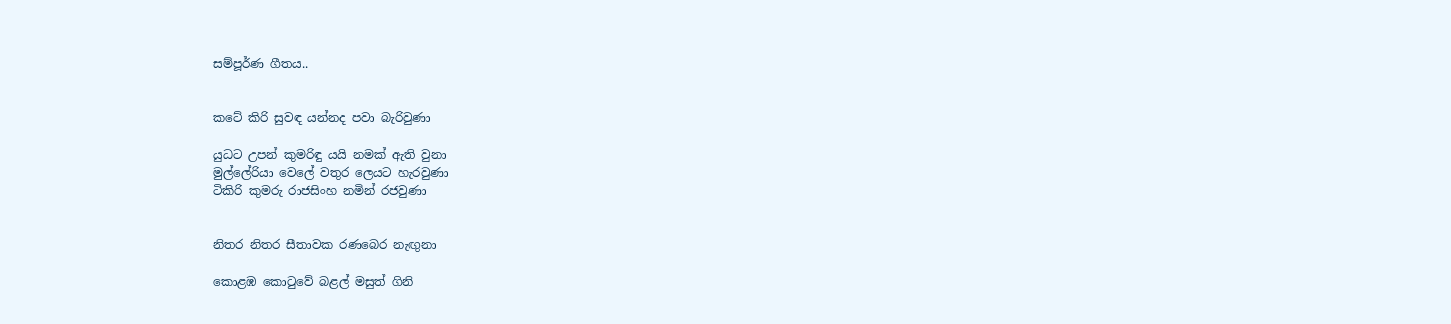සම්පූර්ණ ගීතය..


කටේ කිරි සුවඳ යන්නද පවා බැරිවුණා

යුධට උපන් කුමරිඳු යයි නමක් ඇති වුනා
මුල්ලේරියා වෙලේ වතුර ලෙයට හැරවුණා
ටිකිරි කුමරු රාජසිංහ නමින් රජවුණා


නිතර නිතර සීතාවක රණබෙර නැඟුනා

කොළඹ කොටුවේ බළල් මසුත් ගිනි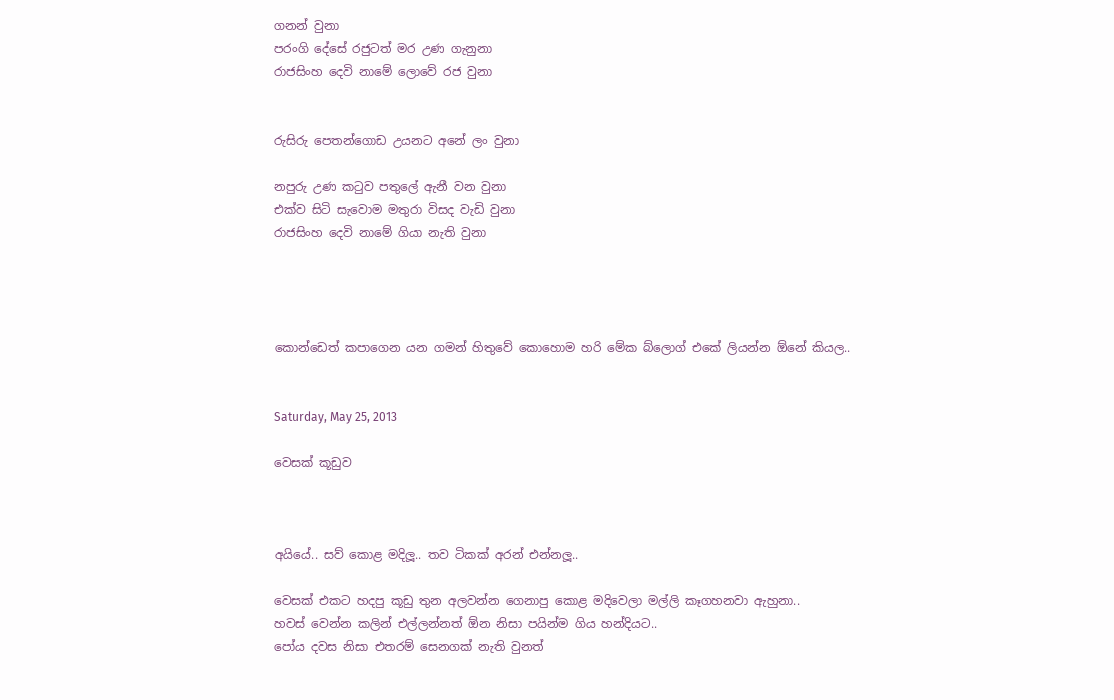ගනන් වුනා
පරංගි දේසේ රජුටත් මර උණ ගැනුනා
රාජසිංහ දෙවි නාමේ ලොවේ රජ වුනා


රුසිරු පෙතන්ගොඩ උයනට අනේ ලං වුනා

නපුරු උණ කටුව පතුලේ ඇනී වන වුනා
එක්ව සිටි සැවොම මතුරා විසද වැඩි වුනා
රාජසිංහ දෙවි නාමේ ගියා නැති වුනා




කොන්ඩෙත් කපාගෙන යන ගමන් හිතුවේ කොහොම හරි මේක බ්ලොග් එකේ ලියන්න ඕනේ කියල..


Saturday, May 25, 2013

වෙසක් කූඩුව



අයියේ.. සව් කොළ මදිලූ.. තව ටිකක් අරන් එන්නලූ..

වෙසක් එකට හදපු කූඩු තුන අලවන්න ගෙනාපු කොළ මදිවෙලා මල්ලි කෑගහනවා ඇහුනා..
හවස් වෙන්න කලින් එල්ලන්නත් ඕන නිසා පයින්ම ගිය හන්දියට..
පෝය දවස නිසා එතරම් සෙනගක් නැති වුනත්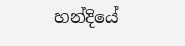හන්දියේ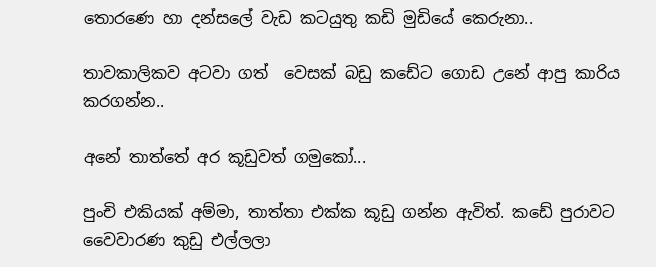තොරණෙ හා දන්සලේ වැඩ කටයුතු කඩි මුඩියේ කෙරුනා..

තාවකාලිකව අටවා ගත්  වෙසක් බඩු කඩේට ගොඩ උනේ ආපු කාරිය කරගන්න..

අනේ තාත්තේ අර කූඩුවත් ගමුකෝ...

පුංචි එකියක් අම්මා, තාත්තා එක්ක කූඩු ගන්න ඇවිත්. කඩේ පුරාවට වෛවාරණ කුඩු එල්ලලා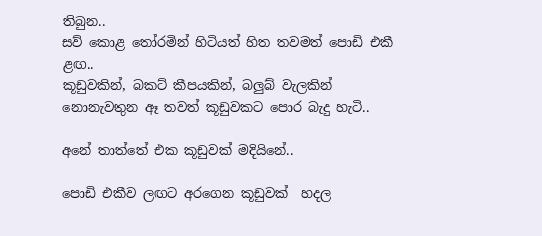තිබුන..
සව් කොළ තෝරමින් හිටියත් හිත තවමත් පොඩි එකී ළඟ..
කූඩුවකින්, බකට් කීපයකින්, බලුබ් වැලකින් නොනැවතුන ඈ තවත් කූඩුවකට පොර බැදු හැටි..

අනේ තාත්තේ එක කූඩුවක් මදියිනේ..

පොඩි එකීව ලඟට අරගෙන කූඩුවක්  හදල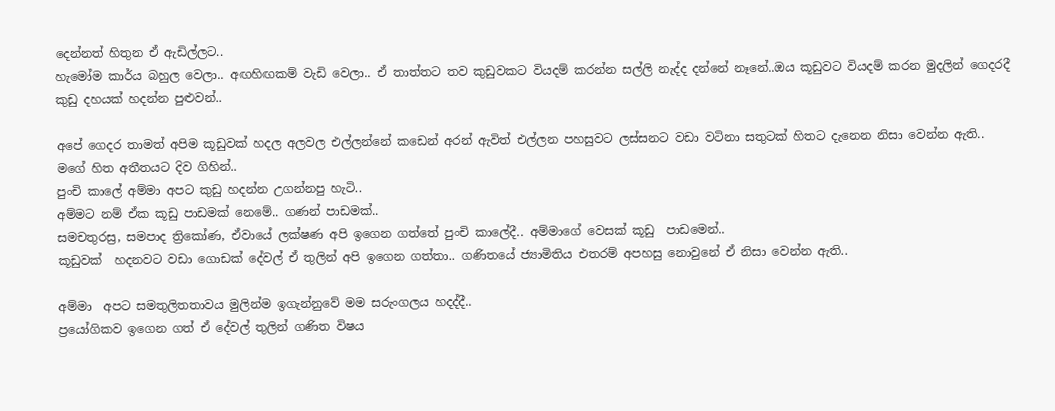දෙන්නත් හිතුන ඒ ඇඩිල්ලට..
හැමෝම කාර්ය බහුල වෙලා.. අඟහිඟකම් වැඩි වෙලා.. ඒ තාත්තට තව කුඩුවකට වියදම් කරන්න සල්ලි නැද්ද දන්නේ නෑනේ..ඔය කූඩුවට වියදම් කරන මුදලින් ගෙදරදී කුඩු දහයක් හදන්න පුළුවන්..

අපේ ගෙදර තාමත් අපිම කූඩුවක් හදල අලවල එල්ලන්නේ කඩෙන් අරන් ඇවිත් එල්ලන පහසුවට ලස්සනට වඩා වටිනා සතුටක් හිතට දැනෙන නිසා වෙන්න ඇති..
මගේ හිත අතීතයට දිව ගිහින්..
පුංචි කාලේ අම්මා අපට කුඩු හදන්න උගන්නපු හැටි..
අම්මට නම් ඒක කූඩු පාඩමක් නෙමේ.. ගණන් පාඩමක්..
සමචතුරස්‍ර, සමපාද ත්‍රිකෝණ, ඒවායේ ලක්ෂණ අපි ඉගෙන ගත්තේ පුංචි කාලේදී.. අම්මාගේ වෙසක් කූඩු  පාඩමෙන්..
කූඩුවක්  හදනවට වඩා ගොඩක් දේවල් ඒ තුලින් අපි ඉගෙන ගත්තා.. ගණිතයේ ජ්‍යාමිතිය එතරම් අපහසු නොවුනේ ඒ නිසා වෙන්න ඇති..

අම්මා  අපට සමතුලිතතාවය මුලින්ම ඉගැන්නුවේ මම සරුංගලය හදද්දී..
ප්‍රයෝගිකව ඉගෙන ගත් ඒ දේවල් තුලින් ගණිත විෂය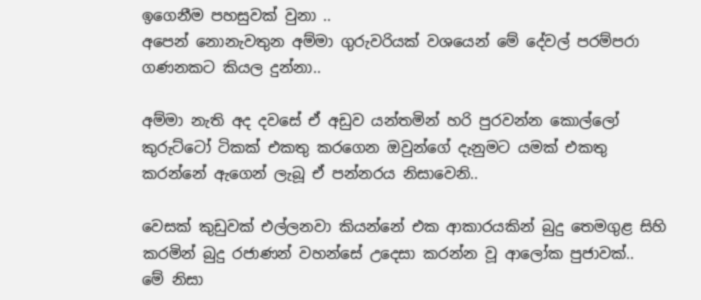ඉගෙනීම පහසුවක් වුනා ..
අපෙන් නොනැවතුන අම්මා ගුරුවරියක් වශයෙන් මේ දේවල් පරම්පරා ගණනකට කියල දුන්නා..

අම්මා නැති අද දවසේ ඒ අඩුව යන්තමින් හරි පුරවන්න කොල්ලෝ කුරුට්ටෝ ටිකක් එකතු කරගෙන ඔවුන්ගේ දැනුමට යමක් එකතු කරන්නේ ඇගෙන් ලැබූ ඒ පන්නරය නිසාවෙනි..

වෙසක් කුඩුවක් එල්ලනවා කියන්නේ එක ආකාරයකින් බුදු තෙමගුළ සිහි කරමින් බුදු රජාණන් වහන්සේ උදෙසා කරන්න වූ ආලෝක පුජාවක්..
මේ නිසා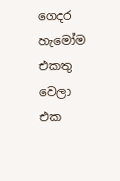ගෙදර හැමෝම එකතු වෙලා එක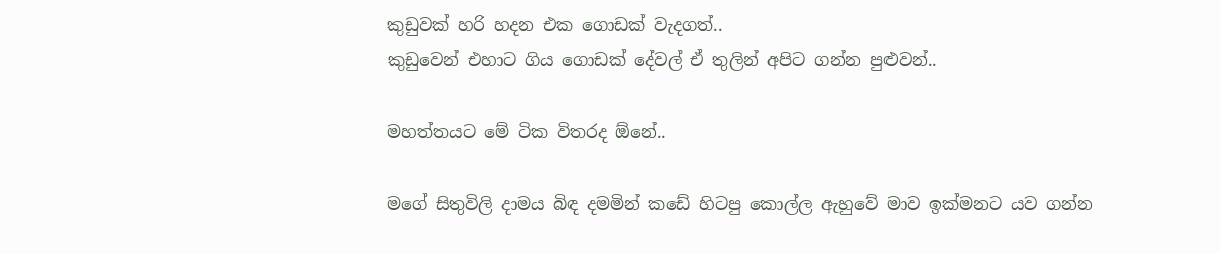කුඩුවක් හරි හදන එක ගොඩක් වැදගත්..
කුඩුවෙන් එහාට ගිය ගොඩක් දේවල් ඒ තුලින් අපිට ගන්න පුළුවන්..

මහත්තයට මේ ටික විතරද ඕනේ..

මගේ සිතුවිලි දාමය බිඳ දමමින් කඩේ හිටපු කොල්ල ඇහුවේ මාව ඉක්මනට යව ගන්න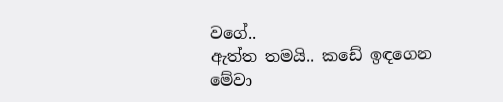වගේ..
ඇත්ත තමයි.. කඩේ ඉඳගෙන මේවා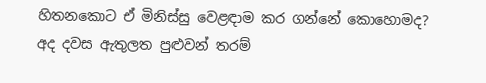හිතනකොට ඒ මිනිස්සු වෙළඳාම කර ගන්නේ කොහොමද?
අද දවස ඇතුලත පුළුවන් තරම්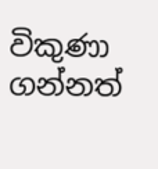විකුණා ගන්නත්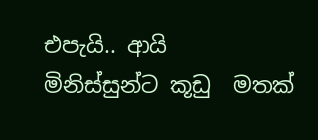එපැයි.. ආයි  මිනිස්සුන්ට කූඩු  මතක්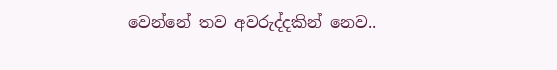වෙන්නේ තව අවරුද්දකින් නෙව..